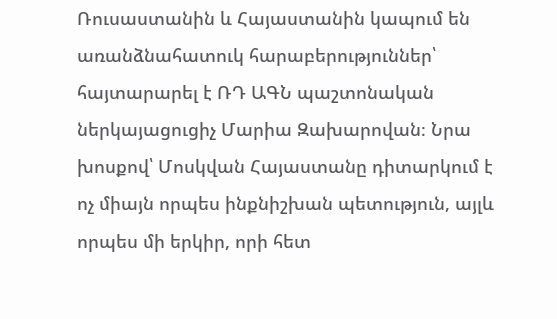Ռուսաստանին և Հայաստանին կապում են առանձնահատուկ հարաբերություններ՝ հայտարարել է ՌԴ ԱԳՆ պաշտոնական ներկայացուցիչ Մարիա Զախարովան։ Նրա խոսքով՝ Մոսկվան Հայաստանը դիտարկում է ոչ միայն որպես ինքնիշխան պետություն, այլև որպես մի երկիր, որի հետ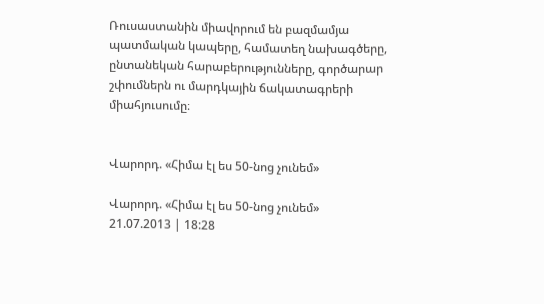Ռուսաստանին միավորում են բազմամյա պատմական կապերը, համատեղ նախագծերը, ընտանեկան հարաբերությունները, գործարար շփումներն ու մարդկային ճակատագրերի միահյուսումը։


Վարորդ. «Հիմա էլ ես 50-նոց չունեմ»

Վարորդ. «Հիմա էլ ես 50-նոց չունեմ»
21.07.2013 | 18:28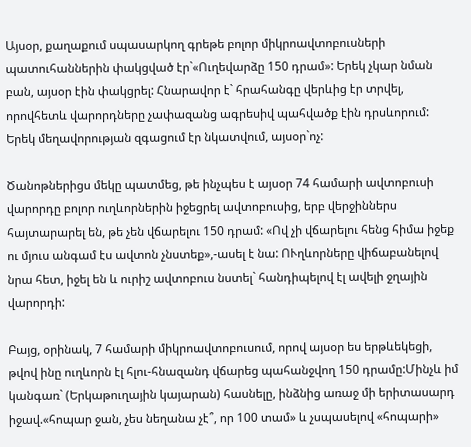Այսօր, քաղաքում սպասարկող գրեթե բոլոր միկրոավտոբուսների պատուհաններին փակցված էր`«Ուղեվարձը 150 դրամ»: Երեկ չկար նման բան, այսօր էին փակցրել: Հնարավոր է` հրահանգը վերևից էր տրվել, որովհետև վարորդները չափազանց ագրեսիվ պահվածք էին դրսևորում: Երեկ մեղավորության զգացում էր նկատվում, այսօր`ոչ:

Ծանոթներիցս մեկը պատմեց, թե ինչպես է այսօր 74 համարի ավտոբուսի վարորդը բոլոր ուղևորներին իջեցրել ավտոբուսից, երբ վերջիններս հայտարարել են, թե չեն վճարելու 150 դրամ: «Ով չի վճարելու հենց հիմա իջեք ու մյուս անգամ էս ավտոն չնստեք»,-ասել է նա: ՈՒղևորները վիճաբանելով նրա հետ, իջել են և ուրիշ ավտոբուս նստել` հանդիպելով էլ ավելի ջղային վարորդի:

Բայց, օրինակ, 7 համարի միկրոավտոբուսում, որով այսօր ես երթևեկեցի, թվով ինը ուղևորն էլ հլու-հնազանդ վճարեց պահանջվող 150 դրամը:Մինչև իմ կանգառ` (Երկաթուղային կայարան) հասնելը, ինձնից առաջ մի երիտասարդ իջավ.«հոպար ջան, չես նեղանա չէ՞, որ 100 տամ» և չսպասելով «հոպարի»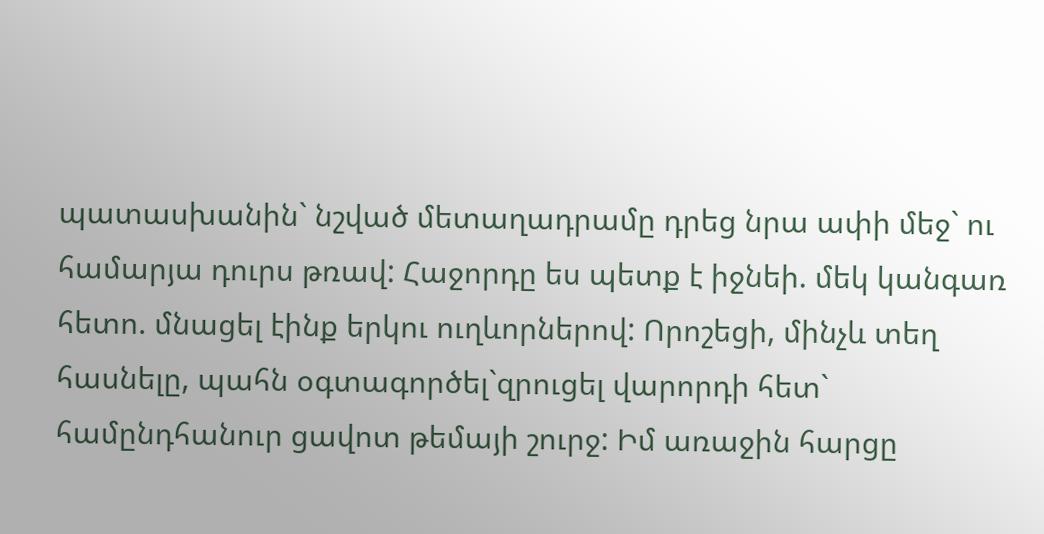պատասխանին` նշված մետաղադրամը դրեց նրա ափի մեջ` ու համարյա դուրս թռավ: Հաջորդը ես պետք է իջնեի. մեկ կանգառ հետո. մնացել էինք երկու ուղևորներով: Որոշեցի, մինչև տեղ հասնելը, պահն օգտագործել`զրուցել վարորդի հետ` համընդհանուր ցավոտ թեմայի շուրջ: Իմ առաջին հարցը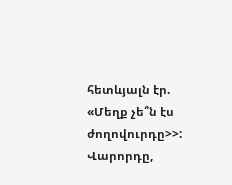հետևյալն էր. «Մեղք չե՞ն էս ժողովուրդը>>: Վարորդը,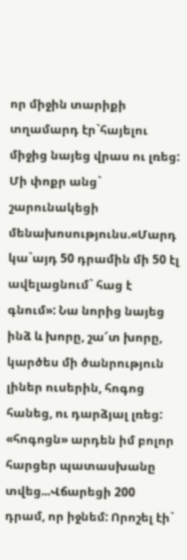որ միջին տարիքի տղամարդ էր`հայելու միջից նայեց վրաս ու լռեց: Մի փոքր անց` շարունակեցի մենախոսությունս.«Մարդ կա`այդ 50 դրամին մի 50 էլ ավելացնում` հաց է գնում»: Նա նորից նայեց ինձ և խորը, շա՜տ խորը, կարծես մի ծանրություն լիներ ուսերին, հոգոց հանեց, ու դարձյալ լռեց: «հոգոցն» արդեն իմ բոլոր հարցեր պատասխանը տվեց...Վճարեցի 200 դրամ, որ իջնեմ: Որոշել էի`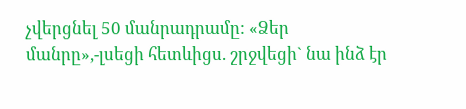չվերցնել 50 մանրադրամը: «Ձեր մանրը»,-լսեցի հետևիցս. շրջվեցի` նա ինձ էր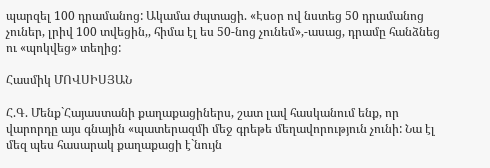պարզել 100 դրամանոց: Ակամա ժպտացի. «Էսօր ով նստեց 50 դրամանոց չուներ, լրիվ 100 տվեցին,, հիմա էլ ես 50-նոց չունեմ»,-ասաց, դրամը հանձնեց ու «պոկվեց» տեղից:

Հասմիկ ՄՈՎՍԻՍՅԱՆ

Հ.Գ. Մենք`Հայաստանի քաղաքացիներս, շատ լավ հասկանում ենք, որ վարորդը այս գնային «պատերազմի մեջ գրեթե մեղավորություն չունի: Նա էլ մեզ պես հասարակ քաղաքացի է`նույն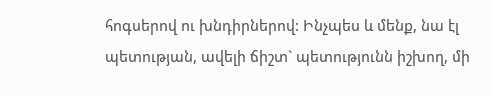հոգսերով ու խնդիրներով: Ինչպես և մենք, նա էլ պետության, ավելի ճիշտ` պետությունն իշխող, մի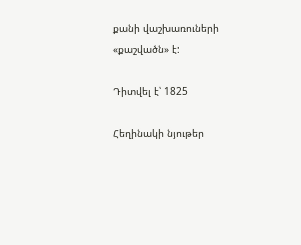քանի վաշխառուների «քաշվածն» է:

Դիտվել է՝ 1825

Հեղինակի նյութեր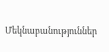Մեկնաբանություններ